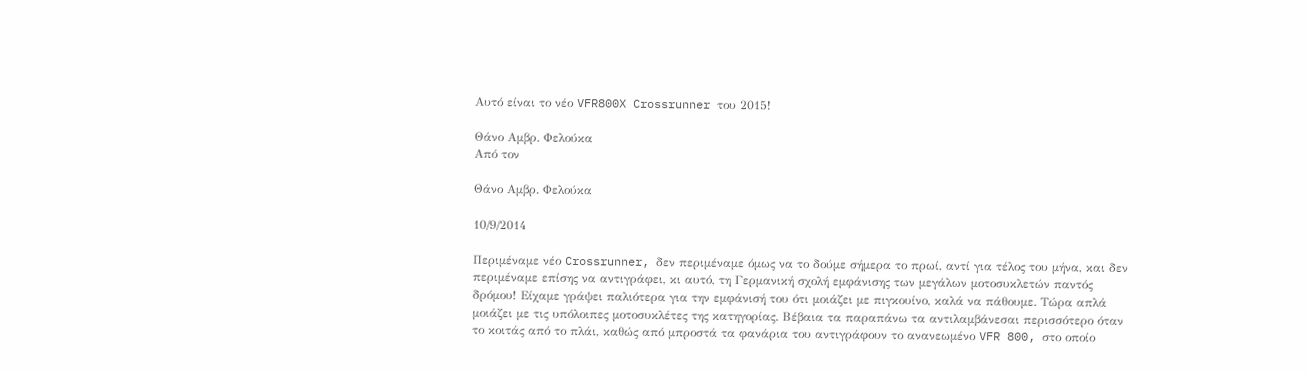Αυτό είναι το νέο VFR800X Crossrunner του 2015!

Θάνο Αμβρ. Φελούκα
Από τον

Θάνο Αμβρ. Φελούκα

10/9/2014

Περιμέναμε νέο Crossrunner, δεν περιμέναμε όμως να το δούμε σήμερα το πρωί, αντί για τέλος του μήνα, και δεν περιμέναμε επίσης να αντιγράφει, κι αυτό, τη Γερμανική σχολή εμφάνισης των μεγάλων μοτοσυκλετών παντός δρόμου! Είχαμε γράψει παλιότερα για την εμφάνισή του ότι μοιάζει με πιγκουίνο, καλά να πάθουμε. Τώρα απλά μοιάζει με τις υπόλοιπες μοτοσυκλέτες της κατηγορίας. Βέβαια τα παραπάνω τα αντιλαμβάνεσαι περισσότερο όταν το κοιτάς από το πλάι, καθώς από μπροστά τα φανάρια του αντιγράφουν το ανανεωμένο VFR 800, στο οποίο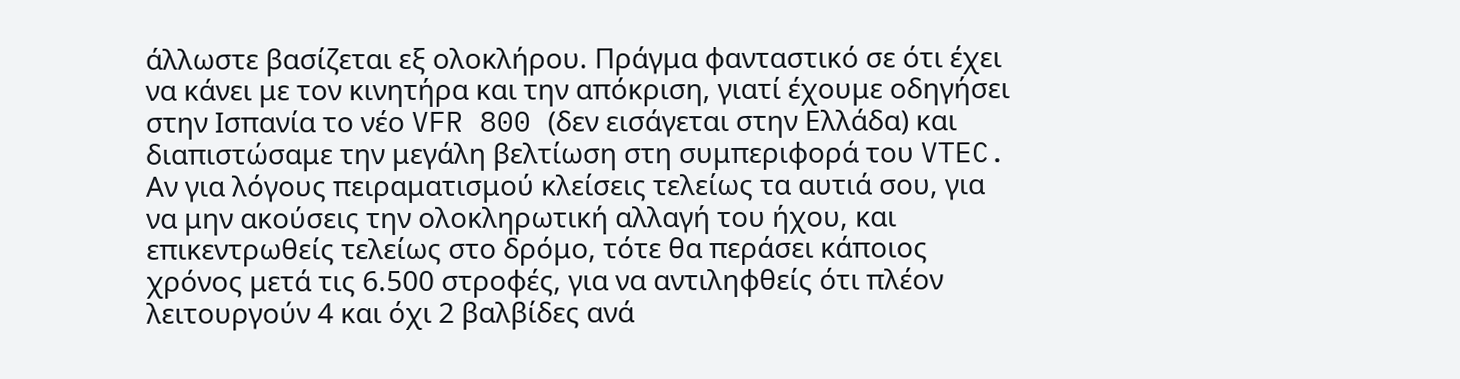άλλωστε βασίζεται εξ ολοκλήρου. Πράγμα φανταστικό σε ότι έχει να κάνει με τον κινητήρα και την απόκριση, γιατί έχουμε οδηγήσει στην Ισπανία το νέο VFR 800 (δεν εισάγεται στην Ελλάδα) και διαπιστώσαμε την μεγάλη βελτίωση στη συμπεριφορά του VTEC. Αν για λόγους πειραματισμού κλείσεις τελείως τα αυτιά σου, για να μην ακούσεις την ολοκληρωτική αλλαγή του ήχου, και επικεντρωθείς τελείως στο δρόμο, τότε θα περάσει κάποιος χρόνος μετά τις 6.500 στροφές, για να αντιληφθείς ότι πλέον λειτουργούν 4 και όχι 2 βαλβίδες ανά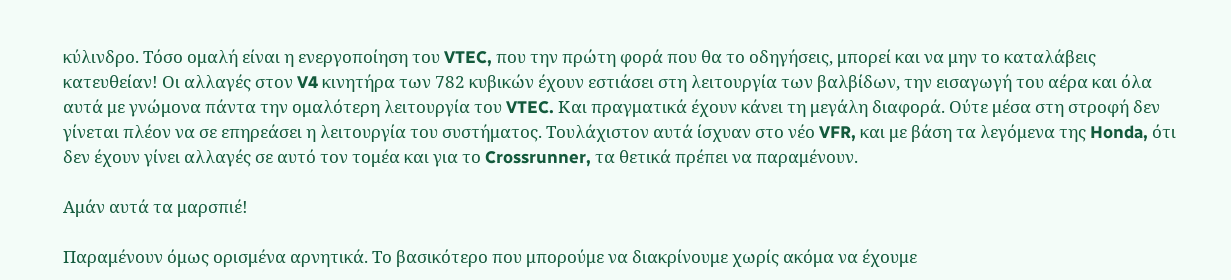κύλινδρο. Τόσο ομαλή είναι η ενεργοποίηση του VTEC, που την πρώτη φορά που θα το οδηγήσεις, μπορεί και να μην το καταλάβεις κατευθείαν! Οι αλλαγές στον V4 κινητήρα των 782 κυβικών έχουν εστιάσει στη λειτουργία των βαλβίδων, την εισαγωγή του αέρα και όλα αυτά με γνώμονα πάντα την ομαλότερη λειτουργία του VTEC. Και πραγματικά έχουν κάνει τη μεγάλη διαφορά. Ούτε μέσα στη στροφή δεν γίνεται πλέον να σε επηρεάσει η λειτουργία του συστήματος. Τουλάχιστον αυτά ίσχυαν στο νέο VFR, και με βάση τα λεγόμενα της Honda, ότι δεν έχουν γίνει αλλαγές σε αυτό τον τομέα και για το Crossrunner, τα θετικά πρέπει να παραμένουν.

Αμάν αυτά τα μαρσπιέ!

Παραμένουν όμως ορισμένα αρνητικά. Το βασικότερο που μπορούμε να διακρίνουμε χωρίς ακόμα να έχουμε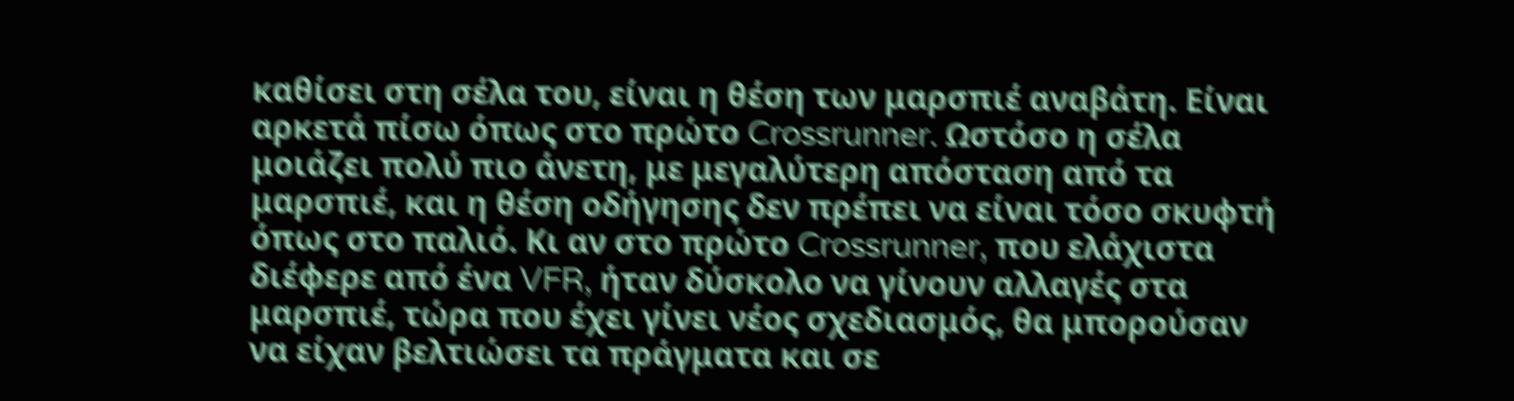καθίσει στη σέλα του, είναι η θέση των μαρσπιέ αναβάτη. Είναι αρκετά πίσω όπως στο πρώτο Crossrunner. Ωστόσο η σέλα μοιάζει πολύ πιο άνετη, με μεγαλύτερη απόσταση από τα μαρσπιέ, και η θέση οδήγησης δεν πρέπει να είναι τόσο σκυφτή όπως στο παλιό. Κι αν στο πρώτο Crossrunner, που ελάχιστα διέφερε από ένα VFR, ήταν δύσκολο να γίνουν αλλαγές στα μαρσπιέ, τώρα που έχει γίνει νέος σχεδιασμός, θα μπορούσαν να είχαν βελτιώσει τα πράγματα και σε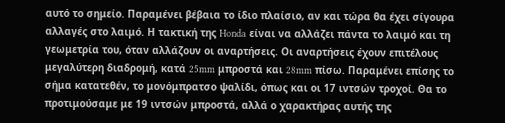αυτό το σημείο. Παραμένει βέβαια το ίδιο πλαίσιο, αν και τώρα θα έχει σίγουρα αλλαγές στο λαιμό. Η τακτική της Honda είναι να αλλάζει πάντα το λαιμό και τη γεωμετρία του, όταν αλλάζουν οι αναρτήσεις. Οι αναρτήσεις έχουν επιτέλους μεγαλύτερη διαδρομή, κατά 25mm μπροστά και 28mm πίσω. Παραμένει επίσης το σήμα κατατεθέν, το μονόμπρατσο ψαλίδι, όπως και οι 17 ιντσών τροχοί. Θα το προτιμούσαμε με 19 ιντσών μπροστά, αλλά ο χαρακτήρας αυτής της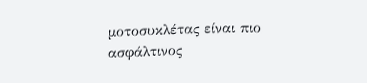μοτοσυκλέτας είναι πιο ασφάλτινος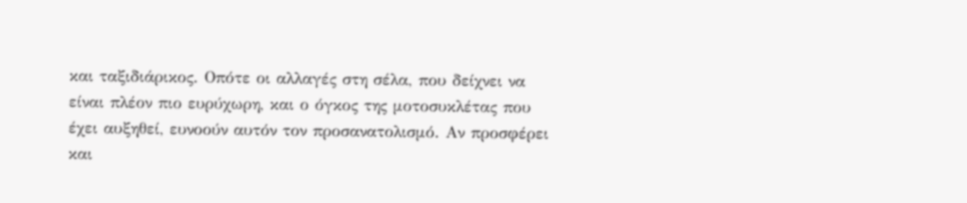και ταξιδιάρικος. Οπότε οι αλλαγές στη σέλα, που δείχνει να είναι πλέον πιο ευρύχωρη, και ο όγκος της μοτοσυκλέτας που έχει αυξηθεί, ευνοούν αυτόν τον προσανατολισμό. Αν προσφέρει και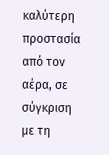καλύτερη προστασία από τον αέρα, σε σύγκριση με τη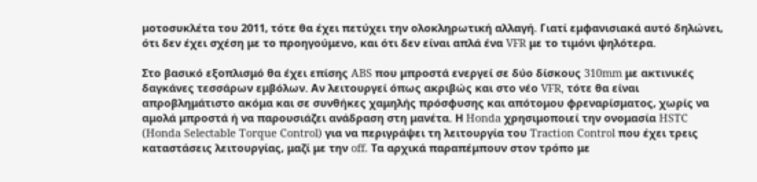μοτοσυκλέτα του 2011, τότε θα έχει πετύχει την ολοκληρωτική αλλαγή. Γιατί εμφανισιακά αυτό δηλώνει, ότι δεν έχει σχέση με το προηγούμενο, και ότι δεν είναι απλά ένα VFR με το τιμόνι ψηλότερα.

Στο βασικό εξοπλισμό θα έχει επίσης ABS που μπροστά ενεργεί σε δύο δίσκους 310mm με ακτινικές δαγκάνες τεσσάρων εμβόλων. Αν λειτουργεί όπως ακριβώς και στο νέο VFR, τότε θα είναι απροβλημάτιστο ακόμα και σε συνθήκες χαμηλής πρόσφυσης και απότομου φρεναρίσματος, χωρίς να αμολά μπροστά ή να παρουσιάζει ανάδραση στη μανέτα. Η Honda χρησιμοποιεί την ονομασία HSTC (Honda Selectable Torque Control) για να περιγράψει τη λειτουργία του Traction Control που έχει τρεις καταστάσεις λειτουργίας, μαζί με την off. Τα αρχικά παραπέμπουν στον τρόπο με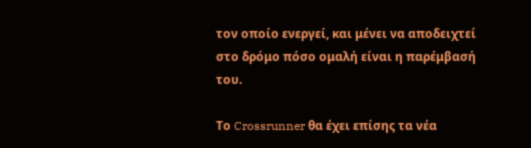τον οποίο ενεργεί, και μένει να αποδειχτεί στο δρόμο πόσο ομαλή είναι η παρέμβασή του.

Το Crossrunner θα έχει επίσης τα νέα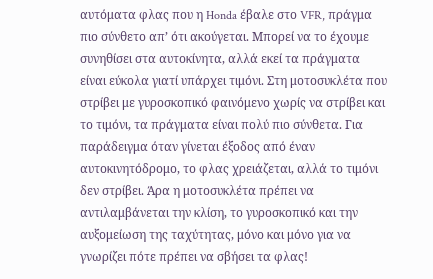αυτόματα φλας που η Honda έβαλε στο VFR, πράγμα πιο σύνθετο απ’ ότι ακούγεται. Μπορεί να το έχουμε συνηθίσει στα αυτοκίνητα, αλλά εκεί τα πράγματα είναι εύκολα γιατί υπάρχει τιμόνι. Στη μοτοσυκλέτα που στρίβει με γυροσκοπικό φαινόμενο χωρίς να στρίβει και το τιμόνι, τα πράγματα είναι πολύ πιο σύνθετα. Για παράδειγμα όταν γίνεται έξοδος από έναν αυτοκινητόδρομο, το φλας χρειάζεται, αλλά το τιμόνι δεν στρίβει. Άρα η μοτοσυκλέτα πρέπει να αντιλαμβάνεται την κλίση, το γυροσκοπικό και την αυξομείωση της ταχύτητας, μόνο και μόνο για να γνωρίζει πότε πρέπει να σβήσει τα φλας!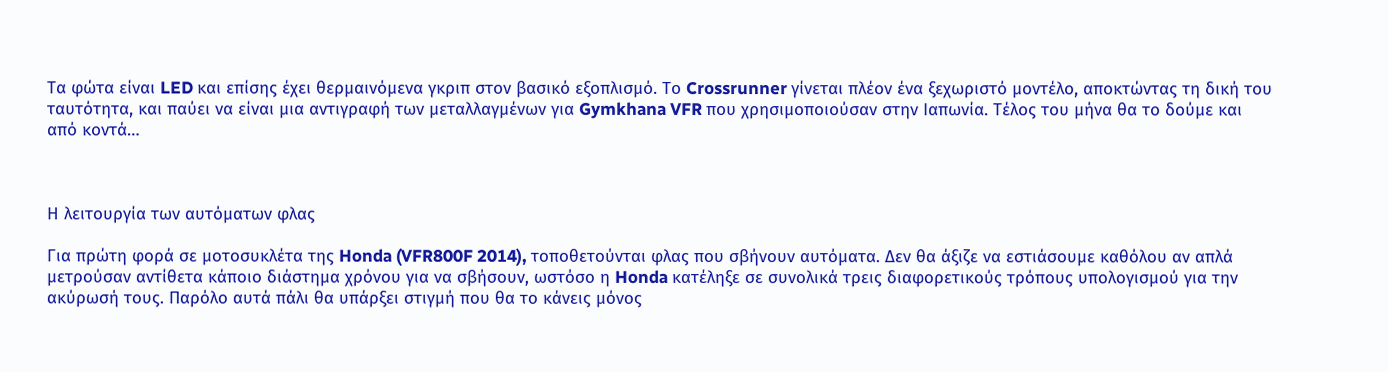Τα φώτα είναι LED και επίσης έχει θερμαινόμενα γκριπ στον βασικό εξοπλισμό. Το Crossrunner γίνεται πλέον ένα ξεχωριστό μοντέλο, αποκτώντας τη δική του ταυτότητα, και παύει να είναι μια αντιγραφή των μεταλλαγμένων για Gymkhana VFR που χρησιμοποιούσαν στην Ιαπωνία. Τέλος του μήνα θα το δούμε και από κοντά…



Η λειτουργία των αυτόματων φλας

Για πρώτη φορά σε μοτοσυκλέτα της Honda (VFR800F 2014), τοποθετούνται φλας που σβήνουν αυτόματα. Δεν θα άξιζε να εστιάσουμε καθόλου αν απλά μετρούσαν αντίθετα κάποιο διάστημα χρόνου για να σβήσουν, ωστόσο η Honda κατέληξε σε συνολικά τρεις διαφορετικούς τρόπους υπολογισμού για την ακύρωσή τους. Παρόλο αυτά πάλι θα υπάρξει στιγμή που θα το κάνεις μόνος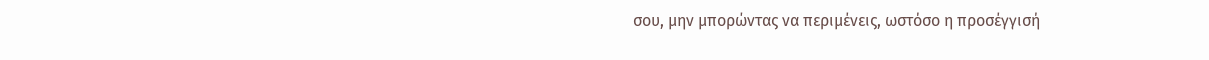σου, μην μπορώντας να περιμένεις, ωστόσο η προσέγγισή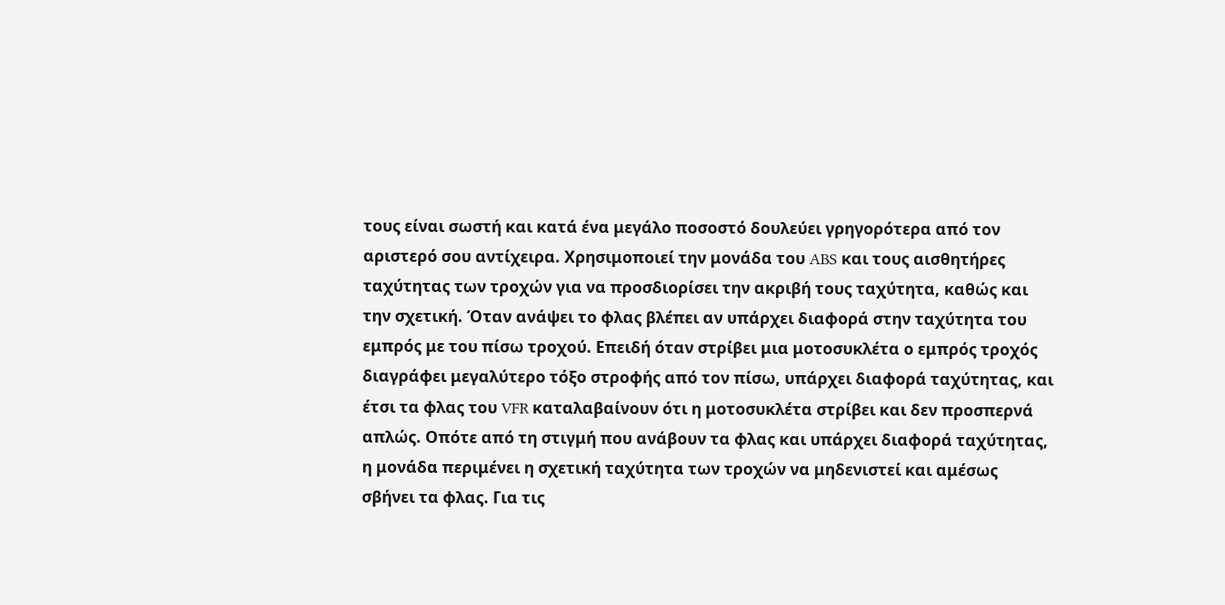τους είναι σωστή και κατά ένα μεγάλο ποσοστό δουλεύει γρηγορότερα από τον αριστερό σου αντίχειρα. Χρησιμοποιεί την μονάδα του ABS και τους αισθητήρες ταχύτητας των τροχών για να προσδιορίσει την ακριβή τους ταχύτητα, καθώς και την σχετική. Όταν ανάψει το φλας βλέπει αν υπάρχει διαφορά στην ταχύτητα του εμπρός με του πίσω τροχού. Επειδή όταν στρίβει μια μοτοσυκλέτα ο εμπρός τροχός διαγράφει μεγαλύτερο τόξο στροφής από τον πίσω, υπάρχει διαφορά ταχύτητας, και έτσι τα φλας του VFR καταλαβαίνουν ότι η μοτοσυκλέτα στρίβει και δεν προσπερνά απλώς. Οπότε από τη στιγμή που ανάβουν τα φλας και υπάρχει διαφορά ταχύτητας, η μονάδα περιμένει η σχετική ταχύτητα των τροχών να μηδενιστεί και αμέσως σβήνει τα φλας. Για τις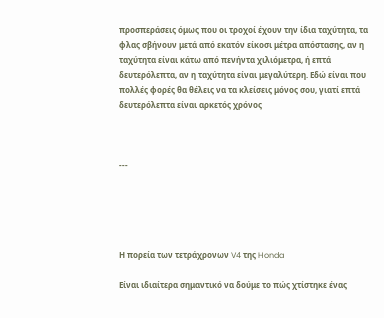προσπεράσεις όμως που οι τροχοί έχουν την ίδια ταχύτητα, τα φλας σβήνουν μετά από εκατόν είκοσι μέτρα απόστασης, αν η ταχύτητα είναι κάτω από πενήντα χιλιόμετρα, ή επτά δευτερόλεπτα, αν η ταχύτητα είναι μεγαλύτερη. Εδώ είναι που πολλές φορές θα θέλεις να τα κλείσεις μόνος σου, γιατί επτά δευτερόλεπτα είναι αρκετός χρόνος



---





Η πορεία των τετράχρονων V4 της Honda

Είναι ιδιαίτερα σημαντικό να δούμε το πώς χτίστηκε ένας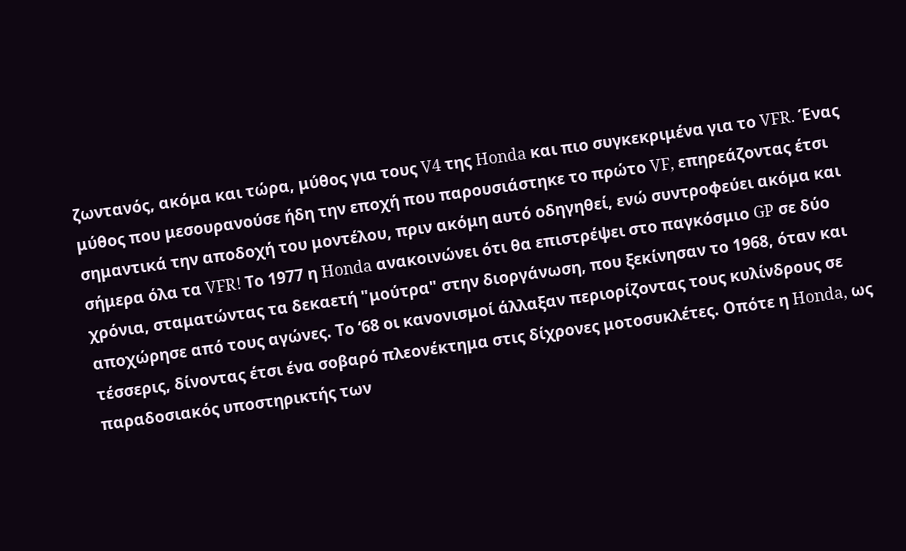ζωντανός, ακόμα και τώρα, μύθος για τους V4 της Honda και πιο συγκεκριμένα για το VFR. Ένας μύθος που μεσουρανούσε ήδη την εποχή που παρουσιάστηκε το πρώτο VF, επηρεάζοντας έτσι σημαντικά την αποδοχή του μοντέλου, πριν ακόμη αυτό οδηγηθεί, ενώ συντροφεύει ακόμα και σήμερα όλα τα VFR! Το 1977 η Honda ανακοινώνει ότι θα επιστρέψει στο παγκόσμιο GP σε δύο χρόνια, σταματώντας τα δεκαετή "μούτρα" στην διοργάνωση, που ξεκίνησαν το 1968, όταν και αποχώρησε από τους αγώνες. Το ‘68 οι κανονισμοί άλλαξαν περιορίζοντας τους κυλίνδρους σε τέσσερις, δίνοντας έτσι ένα σοβαρό πλεονέκτημα στις δίχρονες μοτοσυκλέτες. Οπότε η Honda, ως παραδοσιακός υποστηρικτής των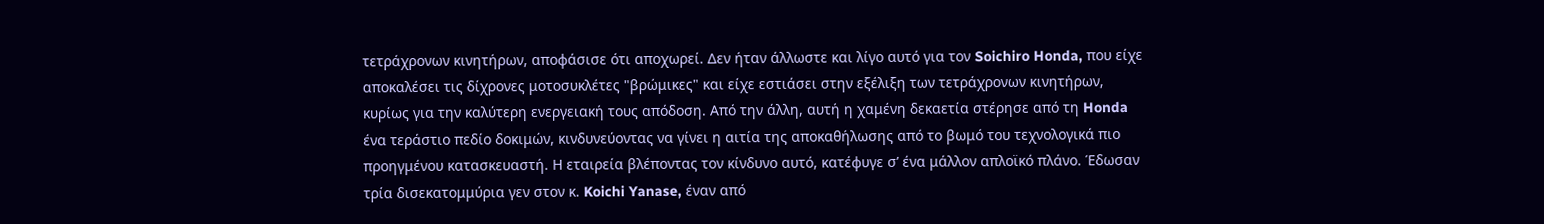τετράχρονων κινητήρων, αποφάσισε ότι αποχωρεί. Δεν ήταν άλλωστε και λίγο αυτό για τον Soichiro Honda, που είχε αποκαλέσει τις δίχρονες μοτοσυκλέτες "βρώμικες" και είχε εστιάσει στην εξέλιξη των τετράχρονων κινητήρων, κυρίως για την καλύτερη ενεργειακή τους απόδοση. Από την άλλη, αυτή η χαμένη δεκαετία στέρησε από τη Honda ένα τεράστιο πεδίο δοκιμών, κινδυνεύοντας να γίνει η αιτία της αποκαθήλωσης από το βωμό του τεχνολογικά πιο προηγμένου κατασκευαστή. Η εταιρεία βλέποντας τον κίνδυνο αυτό, κατέφυγε σ’ ένα μάλλον απλοϊκό πλάνο. Έδωσαν τρία δισεκατομμύρια γεν στον κ. Koichi Yanase, έναν από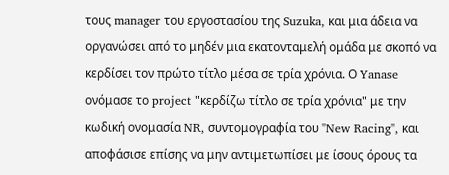τους manager του εργοστασίου της Suzuka, και μια άδεια να οργανώσει από το μηδέν μια εκατονταμελή ομάδα με σκοπό να κερδίσει τον πρώτο τίτλο μέσα σε τρία χρόνια. Ο Yanase ονόμασε το project "κερδίζω τίτλο σε τρία χρόνια" με την κωδική ονομασία NR, συντομογραφία του "New Racing", και αποφάσισε επίσης να μην αντιμετωπίσει με ίσους όρους τα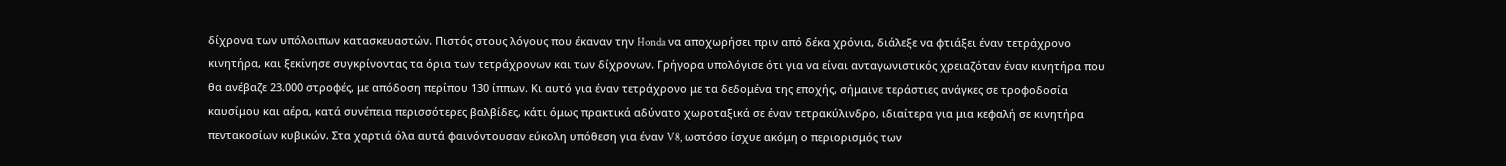δίχρονα των υπόλοιπων κατασκευαστών. Πιστός στους λόγους που έκαναν την Honda να αποχωρήσει πριν από δέκα χρόνια, διάλεξε να φτιάξει έναν τετράχρονο κινητήρα, και ξεκίνησε συγκρίνοντας τα όρια των τετράχρονων και των δίχρονων. Γρήγορα υπολόγισε ότι για να είναι ανταγωνιστικός χρειαζόταν έναν κινητήρα που θα ανέβαζε 23.000 στροφές, με απόδοση περίπου 130 ίππων. Κι αυτό για έναν τετράχρονο με τα δεδομένα της εποχής, σήμαινε τεράστιες ανάγκες σε τροφοδοσία καυσίμου και αέρα, κατά συνέπεια περισσότερες βαλβίδες, κάτι όμως πρακτικά αδύνατο χωροταξικά σε έναν τετρακύλινδρο, ιδιαίτερα για μια κεφαλή σε κινητήρα πεντακοσίων κυβικών. Στα χαρτιά όλα αυτά φαινόντουσαν εύκολη υπόθεση για έναν V8, ωστόσο ίσχυε ακόμη ο περιορισμός των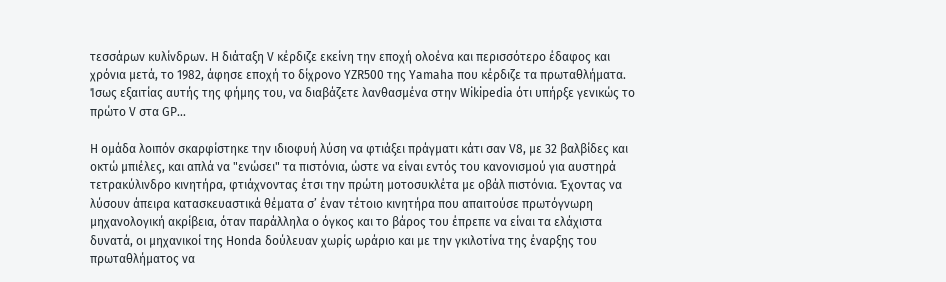τεσσάρων κυλίνδρων. Η διάταξη V κέρδιζε εκείνη την εποχή ολοένα και περισσότερο έδαφος και χρόνια μετά, το 1982, άφησε εποχή το δίχρονο YZR500 της Yamaha που κέρδιζε τα πρωταθλήματα. Ίσως εξαιτίας αυτής της φήμης του, να διαβάζετε λανθασμένα στην Wikipedia ότι υπήρξε γενικώς το πρώτο V στα GP...

Η ομάδα λοιπόν σκαρφίστηκε την ιδιοφυή λύση να φτιάξει πράγματι κάτι σαν V8, με 32 βαλβίδες και οκτώ μπιέλες, και απλά να "ενώσει" τα πιστόνια, ώστε να είναι εντός του κανονισμού για αυστηρά τετρακύλινδρο κινητήρα, φτιάχνοντας έτσι την πρώτη μοτοσυκλέτα με οβάλ πιστόνια. Έχοντας να λύσουν άπειρα κατασκευαστικά θέματα σ’ έναν τέτοιο κινητήρα που απαιτούσε πρωτόγνωρη μηχανολογική ακρίβεια, όταν παράλληλα ο όγκος και το βάρος του έπρεπε να είναι τα ελάχιστα δυνατά, οι μηχανικοί της Honda δούλευαν χωρίς ωράριο και με την γκιλοτίνα της έναρξης του πρωταθλήματος να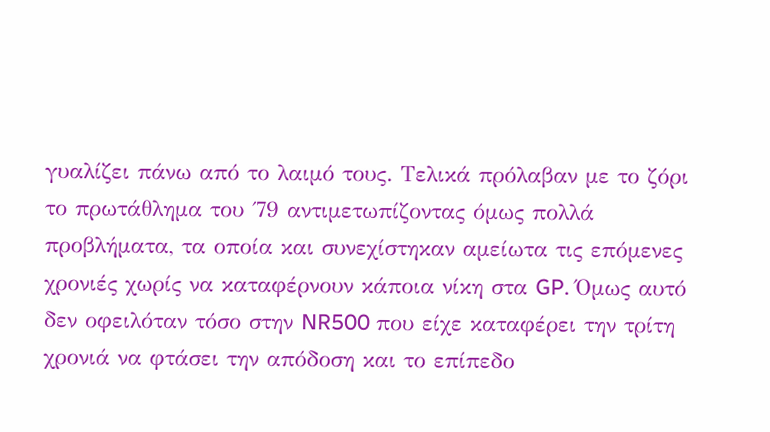γυαλίζει πάνω από το λαιμό τους. Τελικά πρόλαβαν με το ζόρι το πρωτάθλημα του ΄79 αντιμετωπίζοντας όμως πολλά προβλήματα, τα οποία και συνεχίστηκαν αμείωτα τις επόμενες χρονιές χωρίς να καταφέρνουν κάποια νίκη στα GP. Όμως αυτό δεν οφειλόταν τόσο στην NR500 που είχε καταφέρει την τρίτη χρονιά να φτάσει την απόδοση και το επίπεδο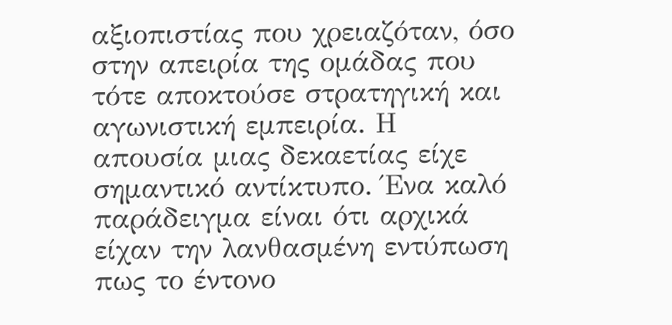αξιοπιστίας που χρειαζόταν, όσο στην απειρία της ομάδας που τότε αποκτούσε στρατηγική και αγωνιστική εμπειρία. Η απουσία μιας δεκαετίας είχε σημαντικό αντίκτυπο. Ένα καλό παράδειγμα είναι ότι αρχικά είχαν την λανθασμένη εντύπωση πως το έντονο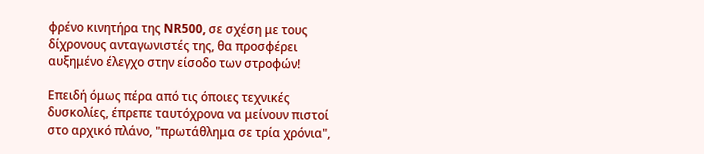φρένο κινητήρα της NR500, σε σχέση με τους δίχρονους ανταγωνιστές της, θα προσφέρει αυξημένο έλεγχο στην είσοδο των στροφών!

Επειδή όμως πέρα από τις όποιες τεχνικές δυσκολίες, έπρεπε ταυτόχρονα να μείνουν πιστοί στο αρχικό πλάνο, "πρωτάθλημα σε τρία χρόνια",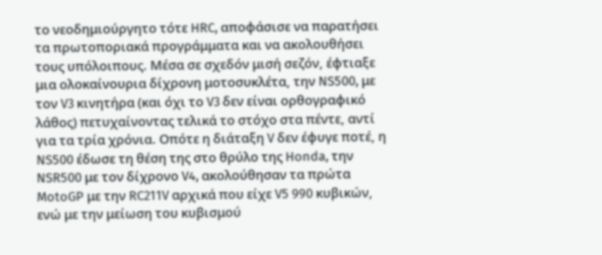το νεοδημιούργητο τότε HRC, αποφάσισε να παρατήσει τα πρωτοποριακά προγράμματα και να ακολουθήσει τους υπόλοιπους. Μέσα σε σχεδόν μισή σεζόν, έφτιαξε μια ολοκαίνουρια δίχρονη μοτοσυκλέτα, την NS500, με τον V3 κινητήρα (και όχι το V3 δεν είναι ορθογραφικό λάθος) πετυχαίνοντας τελικά το στόχο στα πέντε, αντί για τα τρία χρόνια. Οπότε η διάταξη V δεν έφυγε ποτέ, η NS500 έδωσε τη θέση της στο θρύλο της Honda, την NSR500 με τον δίχρονο V4, ακολούθησαν τα πρώτα MotoGP με την RC211V αρχικά που είχε V5 990 κυβικών, ενώ με την μείωση του κυβισμού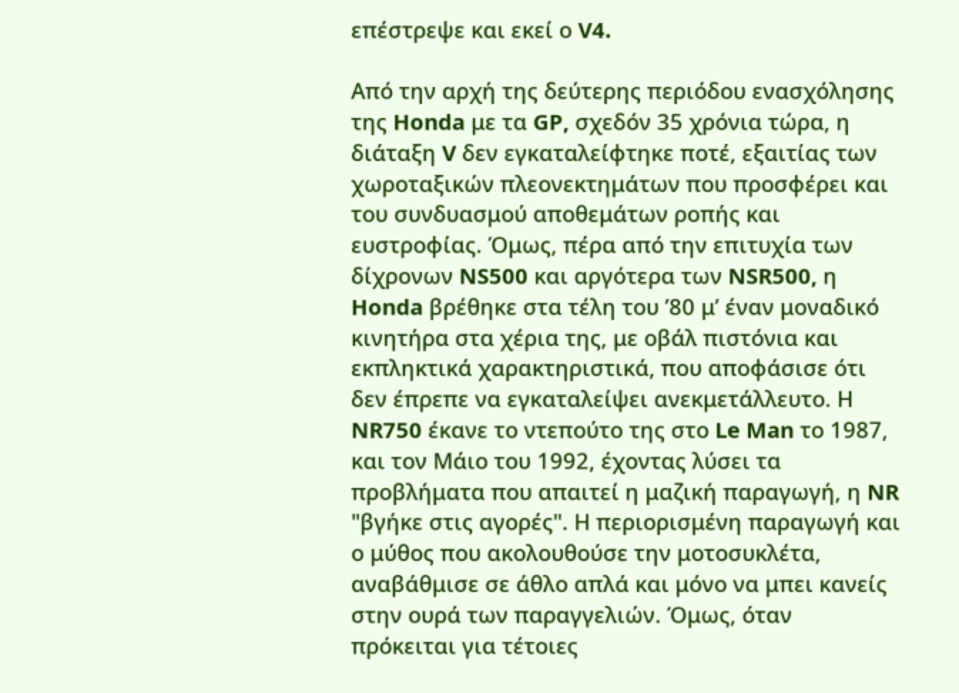επέστρεψε και εκεί ο V4.

Από την αρχή της δεύτερης περιόδου ενασχόλησης της Honda με τα GP, σχεδόν 35 χρόνια τώρα, η διάταξη V δεν εγκαταλείφτηκε ποτέ, εξαιτίας των χωροταξικών πλεονεκτημάτων που προσφέρει και του συνδυασμού αποθεμάτων ροπής και ευστροφίας. Όμως, πέρα από την επιτυχία των δίχρονων NS500 και αργότερα των NSR500, η Honda βρέθηκε στα τέλη του ’80 μ’ έναν μοναδικό κινητήρα στα χέρια της, με οβάλ πιστόνια και εκπληκτικά χαρακτηριστικά, που αποφάσισε ότι δεν έπρεπε να εγκαταλείψει ανεκμετάλλευτο. Η NR750 έκανε το ντεπούτο της στο Le Man το 1987, και τον Μάιο του 1992, έχοντας λύσει τα προβλήματα που απαιτεί η μαζική παραγωγή, η NR "βγήκε στις αγορές". Η περιορισμένη παραγωγή και ο μύθος που ακολουθούσε την μοτοσυκλέτα, αναβάθμισε σε άθλο απλά και μόνο να μπει κανείς στην ουρά των παραγγελιών. Όμως, όταν πρόκειται για τέτοιες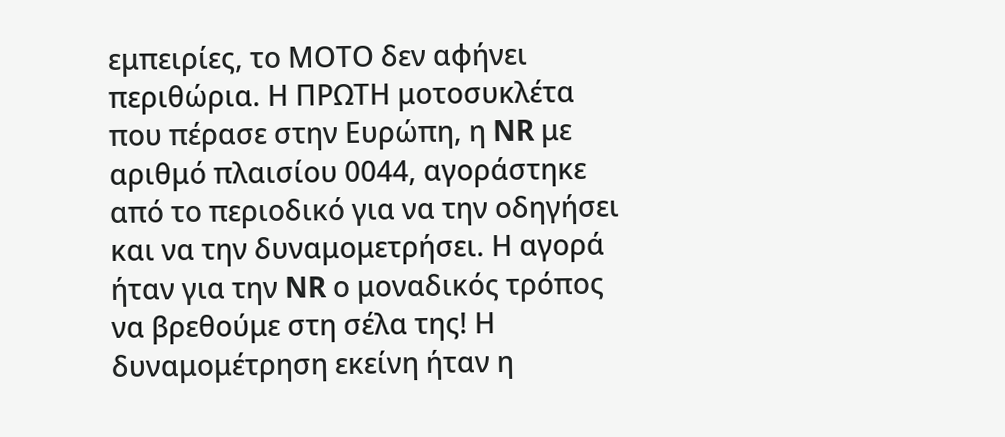εμπειρίες, το ΜΟΤΟ δεν αφήνει περιθώρια. Η ΠΡΩΤΗ μοτοσυκλέτα που πέρασε στην Ευρώπη, η NR με αριθμό πλαισίου 0044, αγοράστηκε από το περιοδικό για να την οδηγήσει και να την δυναμομετρήσει. Η αγορά ήταν για την NR ο μοναδικός τρόπος να βρεθούμε στη σέλα της! Η δυναμομέτρηση εκείνη ήταν η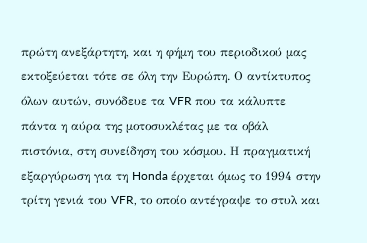πρώτη ανεξάρτητη, και η φήμη του περιοδικού μας εκτοξεύεται τότε σε όλη την Ευρώπη. Ο αντίκτυπος όλων αυτών, συνόδευε τα VFR που τα κάλυπτε πάντα η αύρα της μοτοσυκλέτας με τα οβάλ πιστόνια, στη συνείδηση του κόσμου. Η πραγματική εξαργύρωση για τη Honda έρχεται όμως το 1994 στην τρίτη γενιά του VFR, το οποίο αντέγραψε το στυλ και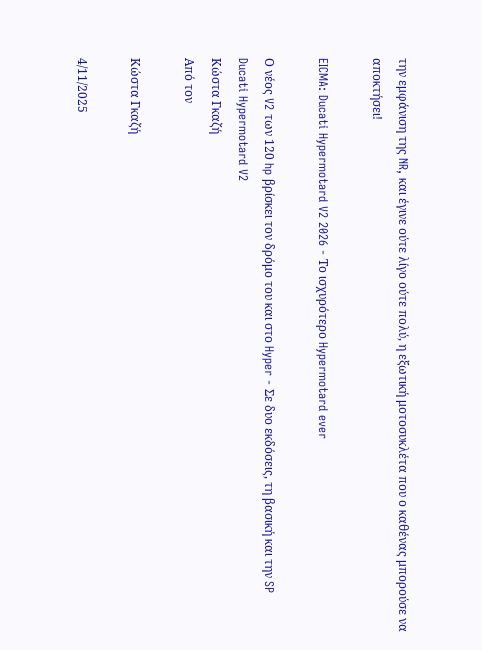την εμφάνιση της NR, και έγινε ούτε λίγο ούτε πολύ, η εξωτική μοτοσυκλέτα που ο καθένας μπορούσε να αποκτήσει!

EICMA: Ducati Hypermotard V2 2026 - Το ισχυρότερο Hypermotard ever

Ο νέος V2 των 120 hp βρίσκει τον δρόμο του και στο Hyper - Σε δυο εκδόσεις, τη βασική και την SP
Ducati Hypermotard V2
Κώστα Γκαζή
Από τον

Κώστα Γκαζή

4/11/2025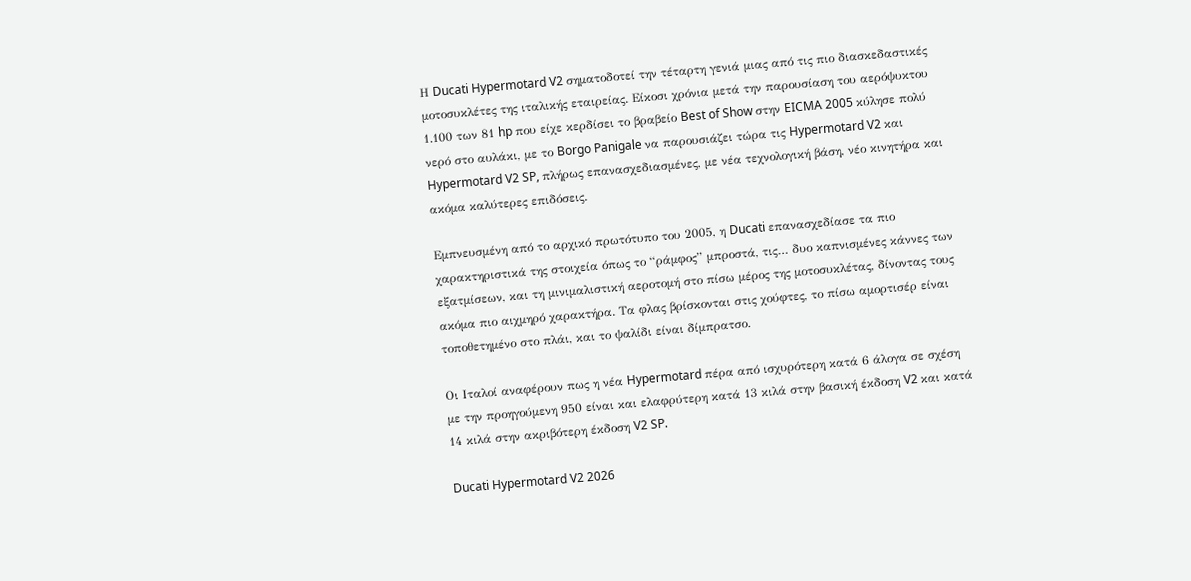Η Ducati Hypermotard V2 σηματοδοτεί την τέταρτη γενιά μιας από τις πιο διασκεδαστικές μοτοσυκλέτες της ιταλικής εταιρείας. Είκοσι χρόνια μετά την παρουσίαση του αερόψυκτου 1.100 των 81 hp που είχε κερδίσει το βραβείο Best of Show στην EICMA 2005 κύλησε πολύ νερό στο αυλάκι, με το Borgo Panigale να παρουσιάζει τώρα τις Hypermotard V2 και Hypermotard V2 SP, πλήρως επανασχεδιασμένες, με νέα τεχνολογική βάση, νέο κινητήρα και ακόμα καλύτερες επιδόσεις.

Εμπνευσμένη από το αρχικό πρωτότυπο του 2005, η Ducati επανασχεδίασε τα πιο χαρακτηριστικά της στοιχεία όπως το “ράμφος” μπροστά, τις… δυο καπνισμένες κάννες των εξατμίσεων, και τη μινιμαλιστική αεροτομή στο πίσω μέρος της μοτοσυκλέτας, δίνοντας τους ακόμα πιο αιχμηρό χαρακτήρα. Τα φλας βρίσκονται στις χούφτες, το πίσω αμορτισέρ είναι τοποθετημένο στο πλάι, και το ψαλίδι είναι δίμπρατσο.

Οι Ιταλοί αναφέρουν πως η νέα Hypermotard πέρα από ισχυρότερη κατά 6 άλογα σε σχέση με την προηγούμενη 950 είναι και ελαφρύτερη κατά 13 κιλά στην βασική έκδοση V2 και κατά 14 κιλά στην ακριβότερη έκδοση V2 SP.

Ducati Hypermotard V2 2026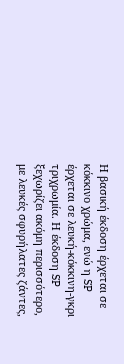Η βασική έκδοση έρχεται σε κόκκινο χρώμα, ενώ η SP έρχεται σε λευκή-κόκκινη-γκρι τριχρωμία. Η έκδοση SP ξεχωρίζει ακόμη περισσότερο, με λευκές σφυρήλατες ζάντες,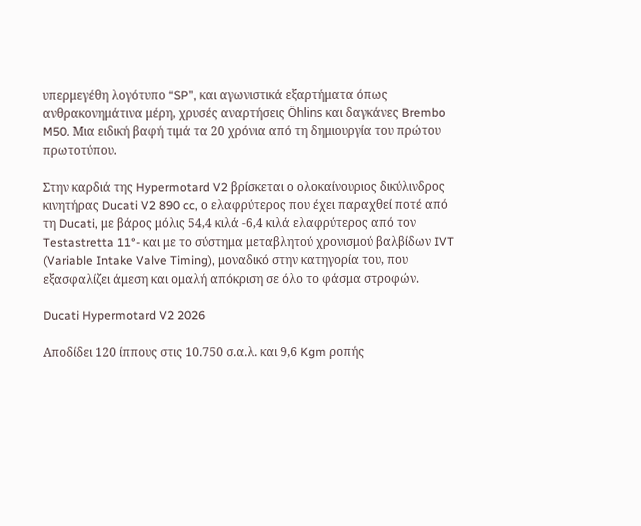υπερμεγέθη λογότυπο “SP”, και αγωνιστικά εξαρτήματα όπως ανθρακονημάτινα μέρη, χρυσές αναρτήσεις Öhlins και δαγκάνες Brembo M50. Μια ειδική βαφή τιμά τα 20 χρόνια από τη δημιουργία του πρώτου πρωτοτύπου.

Στην καρδιά της Hypermotard V2 βρίσκεται ο ολοκαίνουριος δικύλινδρος κινητήρας Ducati V2 890 cc, ο ελαφρύτερος που έχει παραχθεί ποτέ από τη Ducati, με βάρος μόλις 54,4 κιλά -6,4 κιλά ελαφρύτερος από τον Testastretta 11°- και με το σύστημα μεταβλητού χρονισμού βαλβίδων IVT (Variable Intake Valve Timing), μοναδικό στην κατηγορία του, που εξασφαλίζει άμεση και ομαλή απόκριση σε όλο το φάσμα στροφών.

Ducati Hypermotard V2 2026

Αποδίδει 120 ίππους στις 10.750 σ.α.λ. και 9,6 Kgm ροπής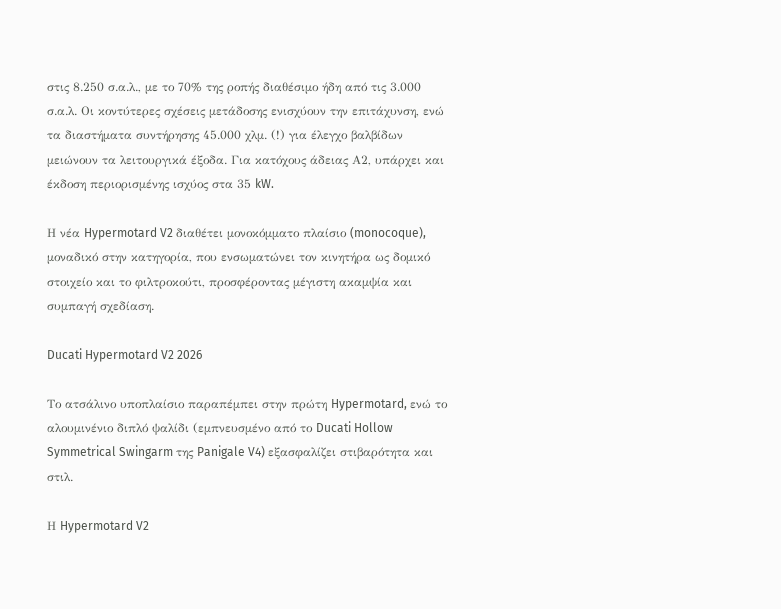στις 8.250 σ.α.λ., με το 70% της ροπής διαθέσιμο ήδη από τις 3.000 σ.α.λ. Οι κοντύτερες σχέσεις μετάδοσης ενισχύουν την επιτάχυνση, ενώ τα διαστήματα συντήρησης 45.000 χλμ. (!) για έλεγχο βαλβίδων μειώνουν τα λειτουργικά έξοδα. Για κατόχους άδειας Α2, υπάρχει και έκδοση περιορισμένης ισχύος στα 35 kW.

Η νέα Hypermotard V2 διαθέτει μονοκόμματο πλαίσιο (monocoque), μοναδικό στην κατηγορία, που ενσωματώνει τον κινητήρα ως δομικό στοιχείο και το φιλτροκούτι, προσφέροντας μέγιστη ακαμψία και συμπαγή σχεδίαση.

Ducati Hypermotard V2 2026

Το ατσάλινο υποπλαίσιο παραπέμπει στην πρώτη Hypermotard, ενώ το αλουμινένιο διπλό ψαλίδι (εμπνευσμένο από το Ducati Hollow Symmetrical Swingarm της Panigale V4) εξασφαλίζει στιβαρότητα και στιλ.

Η Hypermotard V2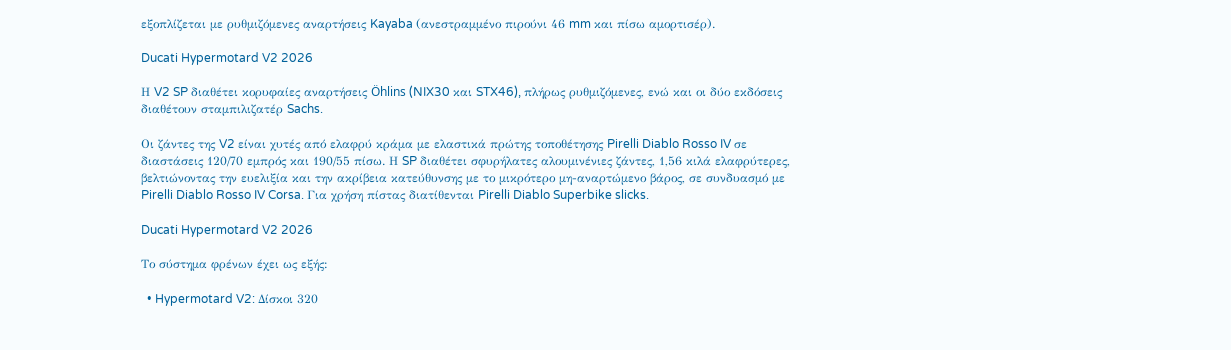εξοπλίζεται με ρυθμιζόμενες αναρτήσεις Kayaba (ανεστραμμένο πιρούνι 46 mm και πίσω αμορτισέρ).

Ducati Hypermotard V2 2026

Η V2 SP διαθέτει κορυφαίες αναρτήσεις Öhlins (NIX30 και STX46), πλήρως ρυθμιζόμενες, ενώ και οι δύο εκδόσεις διαθέτουν σταμπιλιζατέρ Sachs.

Οι ζάντες της V2 είναι χυτές από ελαφρύ κράμα με ελαστικά πρώτης τοποθέτησης Pirelli Diablo Rosso IV σε διαστάσεις 120/70 εμπρός και 190/55 πίσω. Η SP διαθέτει σφυρήλατες αλουμινένιες ζάντες, 1,56 κιλά ελαφρύτερες, βελτιώνοντας την ευελιξία και την ακρίβεια κατεύθυνσης με το μικρότερο μη-αναρτώμενο βάρος, σε συνδυασμό με Pirelli Diablo Rosso IV Corsa. Για χρήση πίστας διατίθενται Pirelli Diablo Superbike slicks.

Ducati Hypermotard V2 2026

Το σύστημα φρένων έχει ως εξής:

  • Hypermotard V2: Δίσκοι 320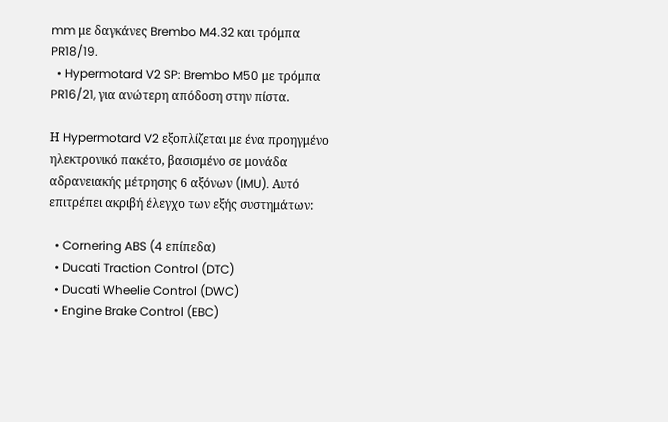mm με δαγκάνες Brembo M4.32 και τρόμπα PR18/19.
  • Hypermotard V2 SP: Brembo M50 με τρόμπα PR16/21, για ανώτερη απόδοση στην πίστα.

Η Hypermotard V2 εξοπλίζεται με ένα προηγμένο ηλεκτρονικό πακέτο, βασισμένο σε μονάδα αδρανειακής μέτρησης 6 αξόνων (IMU). Αυτό επιτρέπει ακριβή έλεγχο των εξής συστημάτων:

  • Cornering ABS (4 επίπεδα)
  • Ducati Traction Control (DTC)
  • Ducati Wheelie Control (DWC)
  • Engine Brake Control (EBC)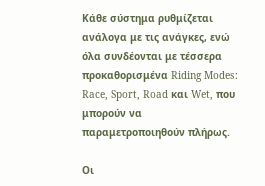Κάθε σύστημα ρυθμίζεται ανάλογα με τις ανάγκες, ενώ όλα συνδέονται με τέσσερα προκαθορισμένα Riding Modes: Race, Sport, Road και Wet, που μπορούν να παραμετροποιηθούν πλήρως.

Οι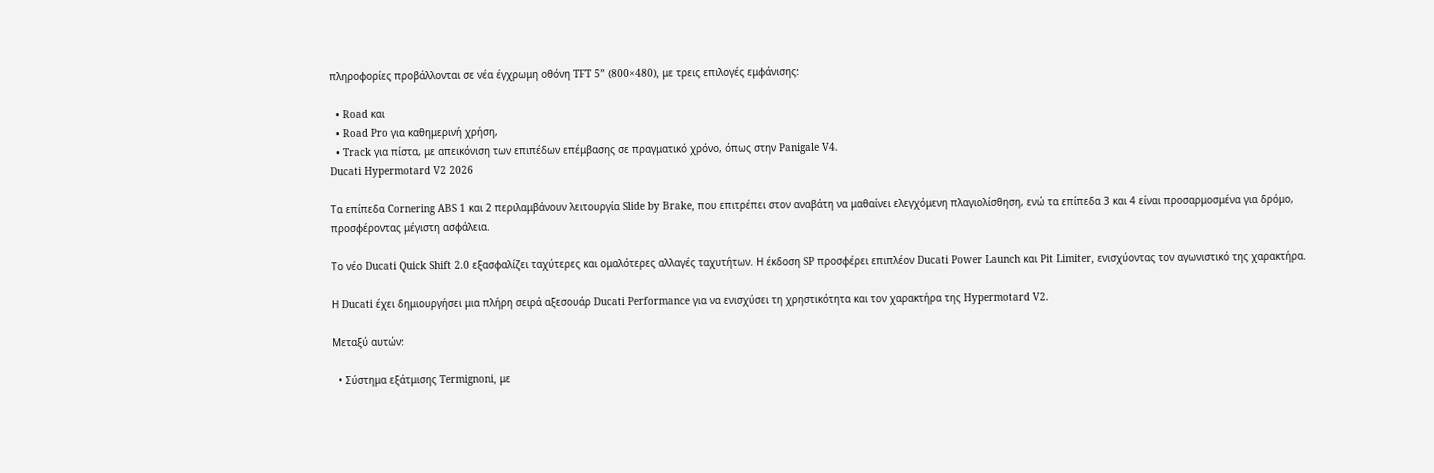πληροφορίες προβάλλονται σε νέα έγχρωμη οθόνη TFT 5” (800×480), με τρεις επιλογές εμφάνισης:

  • Road και
  • Road Pro για καθημερινή χρήση,
  • Track για πίστα, με απεικόνιση των επιπέδων επέμβασης σε πραγματικό χρόνο, όπως στην Panigale V4.
Ducati Hypermotard V2 2026

Τα επίπεδα Cornering ABS 1 και 2 περιλαμβάνουν λειτουργία Slide by Brake, που επιτρέπει στον αναβάτη να μαθαίνει ελεγχόμενη πλαγιολίσθηση, ενώ τα επίπεδα 3 και 4 είναι προσαρμοσμένα για δρόμο, προσφέροντας μέγιστη ασφάλεια.

Το νέο Ducati Quick Shift 2.0 εξασφαλίζει ταχύτερες και ομαλότερες αλλαγές ταχυτήτων. Η έκδοση SP προσφέρει επιπλέον Ducati Power Launch και Pit Limiter, ενισχύοντας τον αγωνιστικό της χαρακτήρα.

Η Ducati έχει δημιουργήσει μια πλήρη σειρά αξεσουάρ Ducati Performance για να ενισχύσει τη χρηστικότητα και τον χαρακτήρα της Hypermotard V2.

Μεταξύ αυτών:

  • Σύστημα εξάτμισης Termignoni, με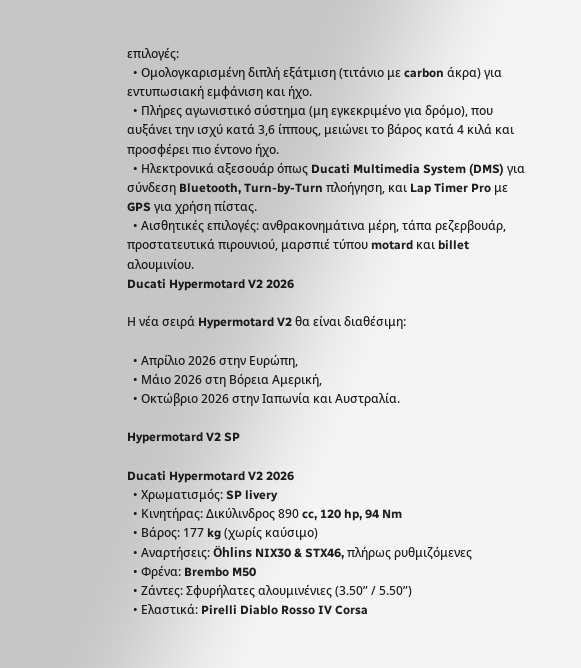επιλογές:
  • Ομολογκαρισμένη διπλή εξάτμιση (τιτάνιο με carbon άκρα) για εντυπωσιακή εμφάνιση και ήχο.
  • Πλήρες αγωνιστικό σύστημα (μη εγκεκριμένο για δρόμο), που αυξάνει την ισχύ κατά 3,6 ίππους, μειώνει το βάρος κατά 4 κιλά και προσφέρει πιο έντονο ήχο.
  • Ηλεκτρονικά αξεσουάρ όπως Ducati Multimedia System (DMS) για σύνδεση Bluetooth, Turn-by-Turn πλοήγηση, και Lap Timer Pro με GPS για χρήση πίστας.
  • Αισθητικές επιλογές: ανθρακονημάτινα μέρη, τάπα ρεζερβουάρ, προστατευτικά πιρουνιού, μαρσπιέ τύπου motard και billet αλουμινίου.
Ducati Hypermotard V2 2026

Η νέα σειρά Hypermotard V2 θα είναι διαθέσιμη:

  • Απρίλιο 2026 στην Ευρώπη,
  • Μάιο 2026 στη Βόρεια Αμερική,
  • Οκτώβριο 2026 στην Ιαπωνία και Αυστραλία.

Hypermotard V2 SP

Ducati Hypermotard V2 2026
  • Χρωματισμός: SP livery
  • Κινητήρας: Δικύλινδρος 890 cc, 120 hp, 94 Nm
  • Βάρος: 177 kg (χωρίς καύσιμο)
  • Αναρτήσεις: Öhlins NIX30 & STX46, πλήρως ρυθμιζόμενες
  • Φρένα: Brembo M50
  • Ζάντες: Σφυρήλατες αλουμινένιες (3.50” / 5.50”)
  • Ελαστικά: Pirelli Diablo Rosso IV Corsa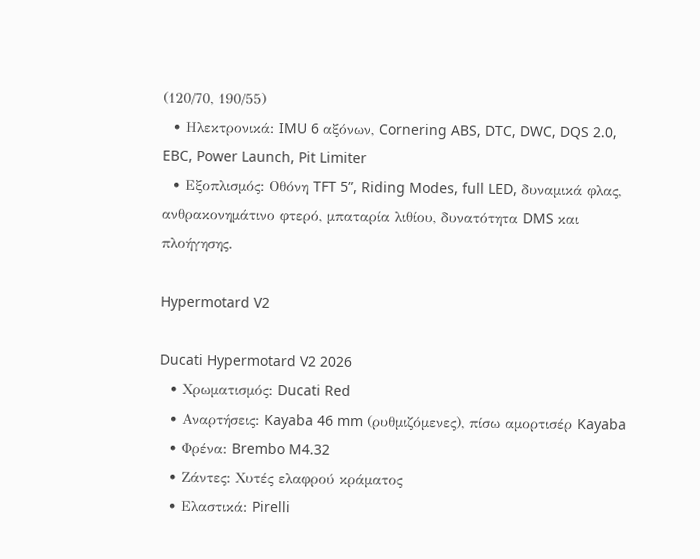(120/70, 190/55)
  • Ηλεκτρονικά: IMU 6 αξόνων, Cornering ABS, DTC, DWC, DQS 2.0, EBC, Power Launch, Pit Limiter
  • Εξοπλισμός: Οθόνη TFT 5”, Riding Modes, full LED, δυναμικά φλας, ανθρακονημάτινο φτερό, μπαταρία λιθίου, δυνατότητα DMS και πλοήγησης.

Hypermotard V2

Ducati Hypermotard V2 2026
  • Χρωματισμός: Ducati Red
  • Αναρτήσεις: Kayaba 46 mm (ρυθμιζόμενες), πίσω αμορτισέρ Kayaba
  • Φρένα: Brembo M4.32
  • Ζάντες: Χυτές ελαφρού κράματος
  • Ελαστικά: Pirelli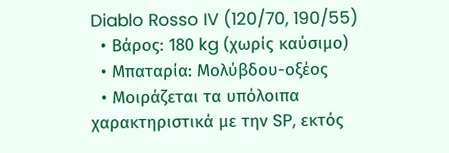Diablo Rosso IV (120/70, 190/55)
  • Βάρος: 180 kg (χωρίς καύσιμο)
  • Μπαταρία: Μολύβδου-οξέος
  • Μοιράζεται τα υπόλοιπα χαρακτηριστικά με την SP, εκτός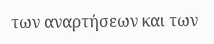των αναρτήσεων και των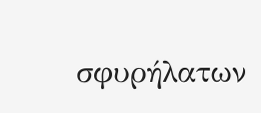σφυρήλατων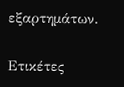εξαρτημάτων.

Ετικέτες